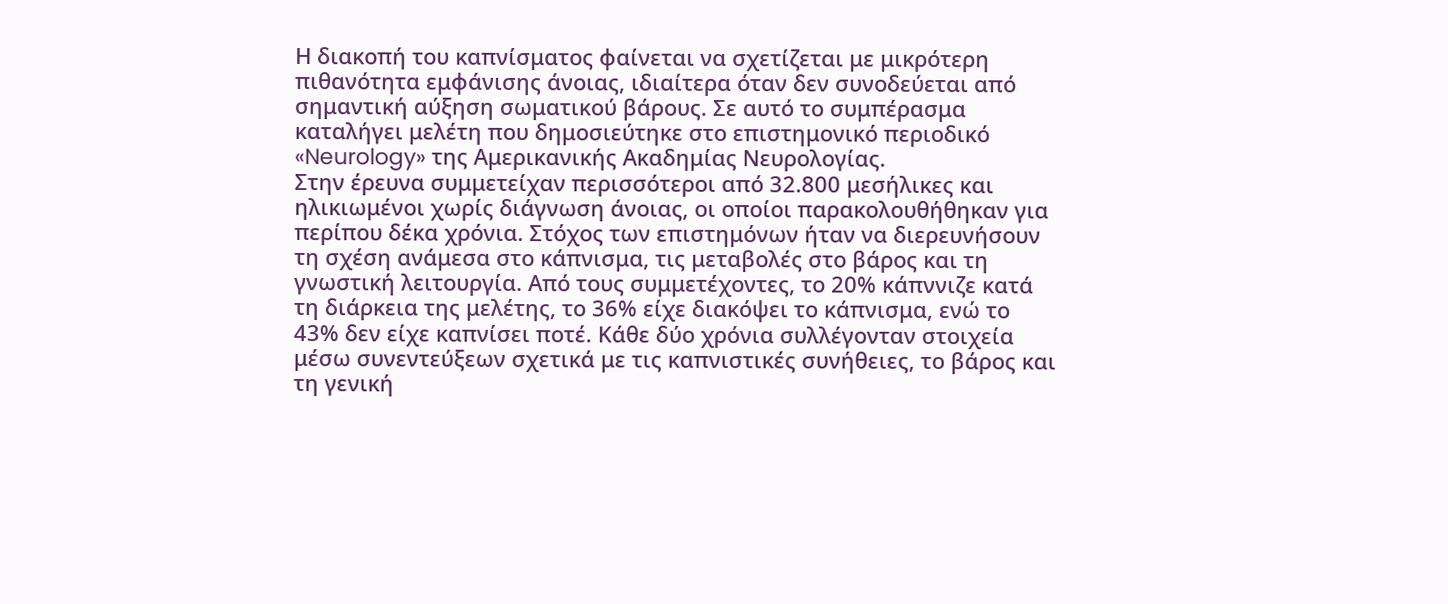Η διακοπή του καπνίσματος φαίνεται να σχετίζεται με μικρότερη πιθανότητα εμφάνισης άνοιας, ιδιαίτερα όταν δεν συνοδεύεται από σημαντική αύξηση σωματικού βάρους. Σε αυτό το συμπέρασμα καταλήγει μελέτη που δημοσιεύτηκε στο επιστημονικό περιοδικό «Neurology» της Αμερικανικής Ακαδημίας Νευρολογίας.
Στην έρευνα συμμετείχαν περισσότεροι από 32.800 μεσήλικες και ηλικιωμένοι χωρίς διάγνωση άνοιας, οι οποίοι παρακολουθήθηκαν για περίπου δέκα χρόνια. Στόχος των επιστημόνων ήταν να διερευνήσουν τη σχέση ανάμεσα στο κάπνισμα, τις μεταβολές στο βάρος και τη γνωστική λειτουργία. Από τους συμμετέχοντες, το 20% κάπννιζε κατά τη διάρκεια της μελέτης, το 36% είχε διακόψει το κάπνισμα, ενώ το 43% δεν είχε καπνίσει ποτέ. Κάθε δύο χρόνια συλλέγονταν στοιχεία μέσω συνεντεύξεων σχετικά με τις καπνιστικές συνήθειες, το βάρος και τη γενική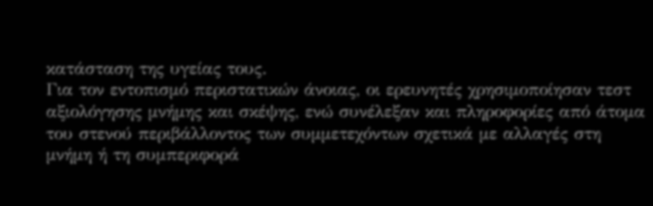κατάσταση της υγείας τους.
Για τον εντοπισμό περιστατικών άνοιας, οι ερευνητές χρησιμοποίησαν τεστ αξιολόγησης μνήμης και σκέψης, ενώ συνέλεξαν και πληροφορίες από άτομα του στενού περιβάλλοντος των συμμετεχόντων σχετικά με αλλαγές στη μνήμη ή τη συμπεριφορά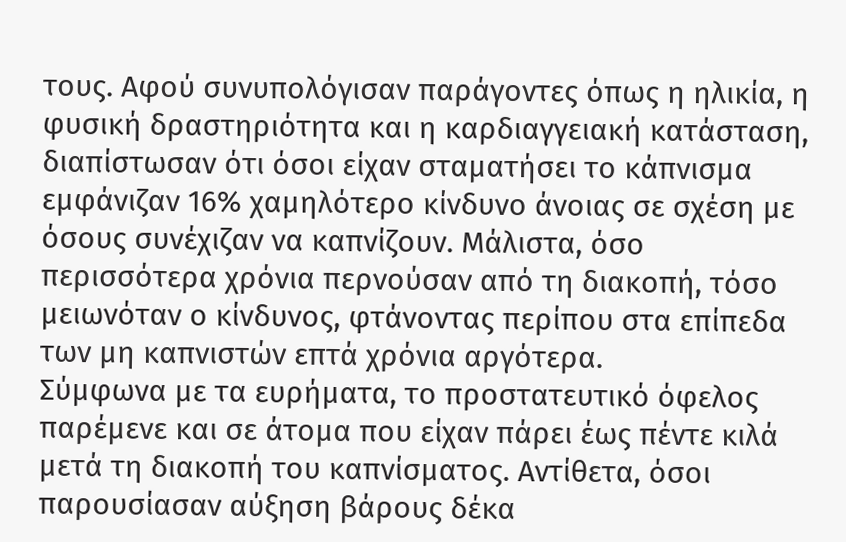τους. Αφού συνυπολόγισαν παράγοντες όπως η ηλικία, η φυσική δραστηριότητα και η καρδιαγγειακή κατάσταση, διαπίστωσαν ότι όσοι είχαν σταματήσει το κάπνισμα εμφάνιζαν 16% χαμηλότερο κίνδυνο άνοιας σε σχέση με όσους συνέχιζαν να καπνίζουν. Μάλιστα, όσο περισσότερα χρόνια περνούσαν από τη διακοπή, τόσο μειωνόταν ο κίνδυνος, φτάνοντας περίπου στα επίπεδα των μη καπνιστών επτά χρόνια αργότερα.
Σύμφωνα με τα ευρήματα, το προστατευτικό όφελος παρέμενε και σε άτομα που είχαν πάρει έως πέντε κιλά μετά τη διακοπή του καπνίσματος. Αντίθετα, όσοι παρουσίασαν αύξηση βάρους δέκα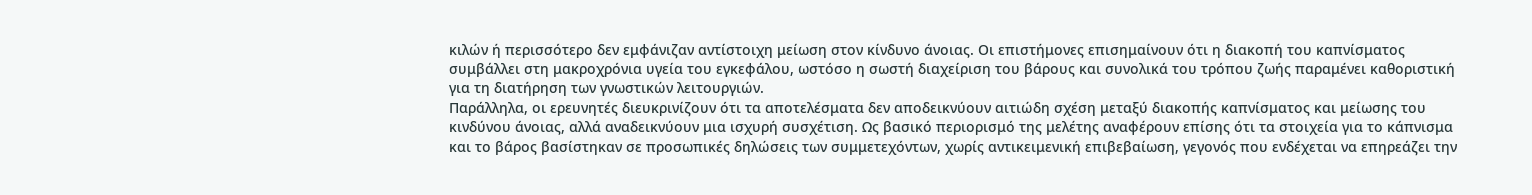κιλών ή περισσότερο δεν εμφάνιζαν αντίστοιχη μείωση στον κίνδυνο άνοιας. Οι επιστήμονες επισημαίνουν ότι η διακοπή του καπνίσματος συμβάλλει στη μακροχρόνια υγεία του εγκεφάλου, ωστόσο η σωστή διαχείριση του βάρους και συνολικά του τρόπου ζωής παραμένει καθοριστική για τη διατήρηση των γνωστικών λειτουργιών.
Παράλληλα, οι ερευνητές διευκρινίζουν ότι τα αποτελέσματα δεν αποδεικνύουν αιτιώδη σχέση μεταξύ διακοπής καπνίσματος και μείωσης του κινδύνου άνοιας, αλλά αναδεικνύουν μια ισχυρή συσχέτιση. Ως βασικό περιορισμό της μελέτης αναφέρουν επίσης ότι τα στοιχεία για το κάπνισμα και το βάρος βασίστηκαν σε προσωπικές δηλώσεις των συμμετεχόντων, χωρίς αντικειμενική επιβεβαίωση, γεγονός που ενδέχεται να επηρεάζει την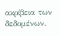ακρίβεια των δεδομένων.